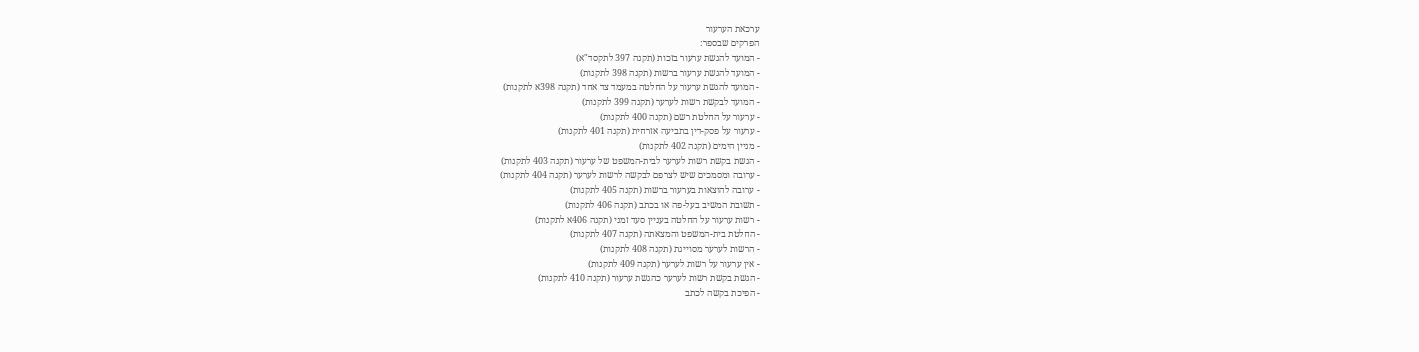ערכאת הערעור
הפרקים שבספר:
- המועד להגשת ערעור בזכות (תקנה 397 לתקסד"א)
- המועד להגשת ערעור ברשות (תקנה 398 לתקנות)
- המועד להגשת ערעור על החלטה במעמד צד אחד (תקנה 398א לתקנות)
- המועד לבקשת רשות לערער (תקנה 399 לתקנות)
- ערעור על החלטת רשם (תקנה 400 לתקנות)
- ערעור על פסק-דין בתביעה אזרחית (תקנה 401 לתקנות)
- מניין הימים (תקנה 402 לתקנות)
- הגשת בקשת רשות לערער לבית-המשפט של ערעור (תקנה 403 לתקנות)
- ערובה ומסמכים שיש לצרפם לבקשה לרשות לערער (תקנה 404 לתקנות)
- ערובה להוצאות בערעור ברשות (תקנה 405 לתקנות)
- תשובת המשיב בעל-פה או בכתב (תקנה 406 לתקנות)
- רשות ערעור על החלטה בעניין סעד זמני (תקנה 406א לתקנות)
- החלטת בית-המשפט והמצאתה (תקנה 407 לתקנות)
- הרשות לערער מסוייגת (תקנה 408 לתקנות)
- אין ערעור על רשות לערער (תקנה 409 לתקנות)
- הגשת בקשת רשות לערער כהגשת ערעור (תקנה 410 לתקנות)
- הפיכת בקשה לכתב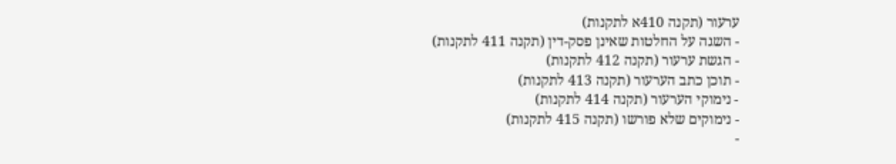ערעור (תקנה 410א לתקנות)
- השגה על החלטות שאינן פסק-דין (תקנה 411 לתקנות)
- הגשת ערעור (תקנה 412 לתקנות)
- תוכן כתב הערעור (תקנה 413 לתקנות)
- נימוקי הערעור (תקנה 414 לתקנות)
- נימוקים שלא פורשו (תקנה 415 לתקנות)
-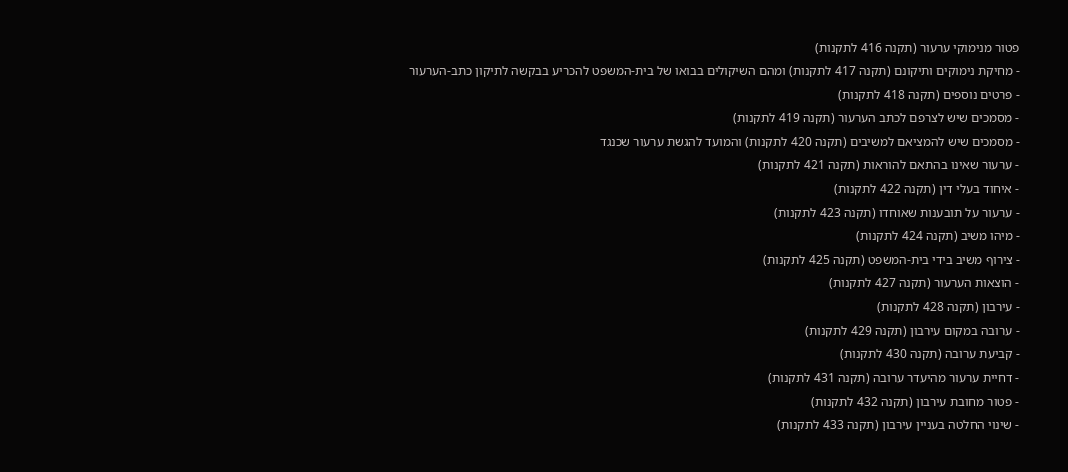פטור מנימוקי ערעור (תקנה 416 לתקנות)
- מחיקת נימוקים ותיקונם (תקנה 417 לתקנות) ומהם השיקולים בבואו של בית-המשפט להכריע בבקשה לתיקון כתב-הערעור
- פרטים נוספים (תקנה 418 לתקנות)
- מסמכים שיש לצרפם לכתב הערעור (תקנה 419 לתקנות)
- מסמכים שיש להמציאם למשיבים (תקנה 420 לתקנות) והמועד להגשת ערעור שכנגד
- ערעור שאינו בהתאם להוראות (תקנה 421 לתקנות)
- איחוד בעלי דין (תקנה 422 לתקנות)
- ערעור על תובענות שאוחדו (תקנה 423 לתקנות)
- מיהו משיב (תקנה 424 לתקנות)
- צירוף משיב בידי בית-המשפט (תקנה 425 לתקנות)
- הוצאות הערעור (תקנה 427 לתקנות)
- עירבון (תקנה 428 לתקנות)
- ערובה במקום עירבון (תקנה 429 לתקנות)
- קביעת ערובה (תקנה 430 לתקנות)
- דחיית ערעור מהיעדר ערובה (תקנה 431 לתקנות)
- פטור מחובת עירבון (תקנה 432 לתקנות)
- שינוי החלטה בעניין עירבון (תקנה 433 לתקנות)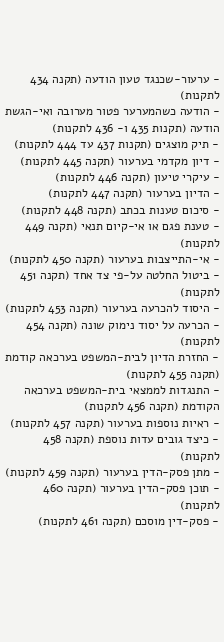- ערעור-שכנגד טעון הודעה (תקנה 434 לתקנות)
- הודעה כשהמערער פטור מערובה ואי-הגשת הודעה (תקנות 435 ו- 436 לתקנות)
- תיק מוצגים (תקנות 437 עד 444 לתקנות)
- דיון מקדמי בערעור (תקנה 445 לתקנות)
- עיקרי טיעון (תקנה 446 לתקנות)
- הדיון בערעור (תקנה 447 לתקנות)
- סיכום טענות בכתב (תקנה 448 לתקנות)
- טענת פגם או אי-קיום תנאי (תקנה 449 לתקנות)
- אי-התייצבות בערעור (תקנה 450 לתקנות)
- ביטול החלטה על-פי צד אחד (תקנה 451 לתקנות)
- היסוד להכרעה בערעור (תקנה 453 לתקנות)
- הכרעה על יסוד נימוק שונה (תקנה 454 לתקנות)
- החזרת הדיון לבית-המשפט בערכאה קודמת (תקנה 455 לתקנות)
- התנגדות לממצאי בית-המשפט בערכאה הקודמת (תקנה 456 לתקנות)
- ראיות נוספות בערעור (תקנה 457 לתקנות)
- כיצד גובים עדות נוספת (תקנה 458 לתקנות)
- מתן פסק-הדין בערעור (תקנה 459 לתקנות)
- תוכן פסק-הדין בערעור (תקנה 460 לתקנות)
- פסק-דין מוסכם (תקנה 461 לתקנות)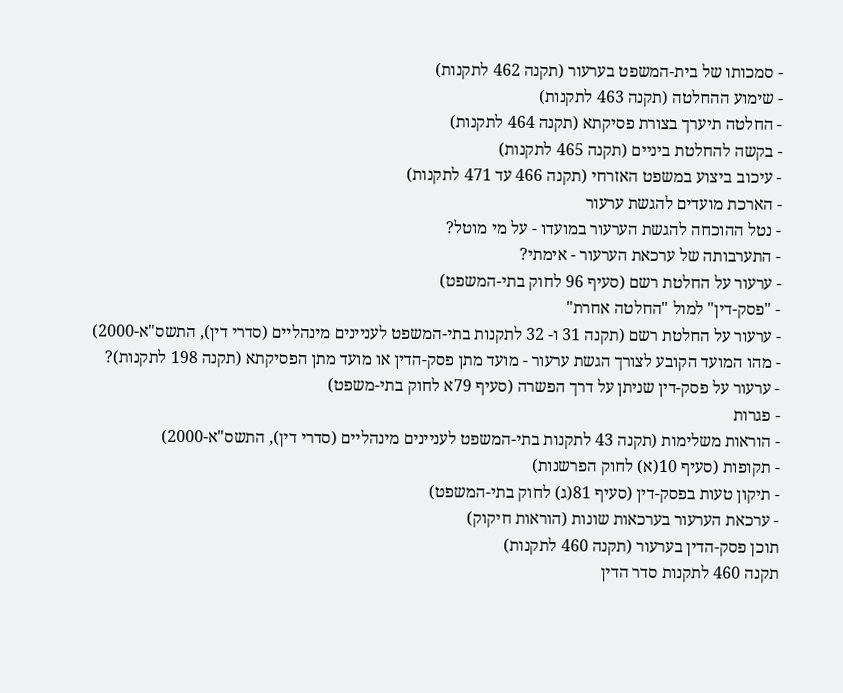- סמכותו של בית-המשפט בערעור (תקנה 462 לתקנות)
- שימוע ההחלטה (תקנה 463 לתקנות)
- החלטה תיערך בצורת פסיקתא (תקנה 464 לתקנות)
- בקשה להחלטת ביניים (תקנה 465 לתקנות)
- עיכוב ביצוע במשפט האזרחי (תקנה 466 עד 471 לתקנות)
- הארכת מועדים להגשת ערעור
- נטל ההוכחה להגשת הערעור במועדו - על מי מוטל?
- התערבותה של ערכאת הערעור - אימתי?
- ערעור על החלטת רשם (סעיף 96 לחוק בתי-המשפט)
- "פסק-דין" למול "החלטה אחרת"
- ערעור על החלטת רשם (תקנה 31 ו- 32 לתקנות בתי-המשפט לעניינים מינהליים (סדרי דין), התשס"א-2000)
- מהו המועד הקובע לצורך הגשת ערעור - מועד מתן פסק-הדין או מועד מתן הפסיקתא (תקנה 198 לתקנות)?
- ערעור על פסק-דין שניתן על דרך הפשרה (סעיף 79א לחוק בתי-משפט)
- פגרות
- הוראות משלימות (תקנה 43 לתקנות בתי-המשפט לעניינים מינהליים (סדרי דין), התשס"א-2000)
- תקופות (סעיף 10(א) לחוק הפרשנות)
- תיקון טעות בפסק-דין (סעיף 81(ג) לחוק בתי-המשפט)
- ערכאת הערעור בערכאות שונות (הוראות חיקוק)
תוכן פסק-הדין בערעור (תקנה 460 לתקנות)
תקנה 460 לתקנות סדר הדין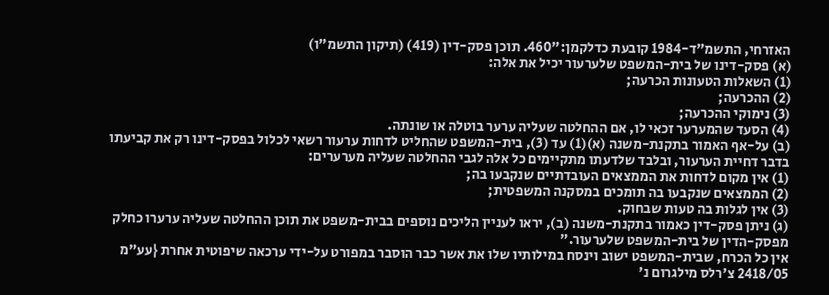האזרחי, התשמ"ד-1984 קובעת כדלקמן:"460. תוכן פסק-דין (419) (תיקון התשמ"ו)
(א) פסק-דינו של בית-המשפט שלערעור יכיל את אלה:
(1) השאלות הטעונות הכרעה;
(2) ההכרעה;
(3) נימוקי ההכרעה;
(4) הסעד שהמערער זכאי לו, אם ההחלטה שעליה ערער בוטלה או שונתה.
(ב) על-אף האמור בתקנת-משנה (א)(1) עד (3), בית-המשפט שהחליט לדחות ערעור רשאי לכלול בפסק-דינו רק את קביעתו בדבר דחיית הערעור, ובלבד שלדעתו מתקיימים כל אלה לגבי ההחלטה שעליה מערערים:
(1) אין מקום לדחות את הממצאים העובדתיים שנקבעו בה;
(2) הממצאים שנקבעו בה תומכים במסקנה המשפטית;
(3) אין לגלות בה טעות שבחוק.
(ג) ניתן פסק-דין כאמור בתקנת-משנה (ב), יראו לעניין הליכים נוספים בבית-משפט את תוכן ההחלטה שעליה ערערו כחלק מפסק-הדין של בית-המשפט שלערעור."
אין כל הכרח, שבית-המשפט ישוב וינסח במילותיו שלו את אשר כבר הוסבר במפורט על-ידי ערכאה שיפוטית אחרת {עע"מ 2418/05 צ'רלס מילגרום נ'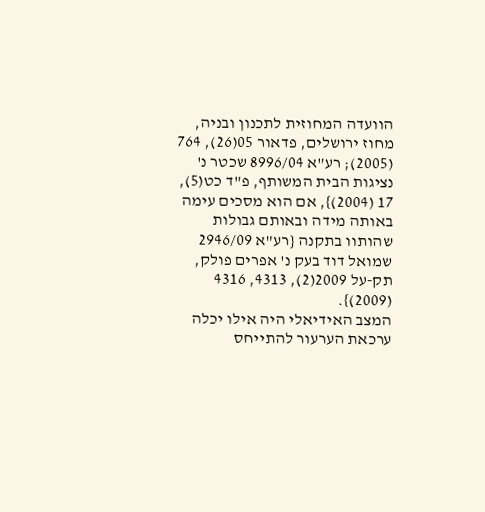הוועדה המחוזית לתכנון ובניה, מחוז ירושלים, פדאור 05(26), 764 (2005); רע"א 8996/04 שכטר נ' נציגות הבית המשותף, פ"ד כט(5), 17 (2004)}, אם הוא מסכים עימה באותה מידה ובאותם גבולות שהותוו בתקנה {רע"א 2946/09 שמואל דוד בעק נ' אפרים פולק, תק-על 2009(2), 4313, 4316 (2009)}.
המצב האידיאלי היה אילו יכלה ערכאת הערעור להתייחס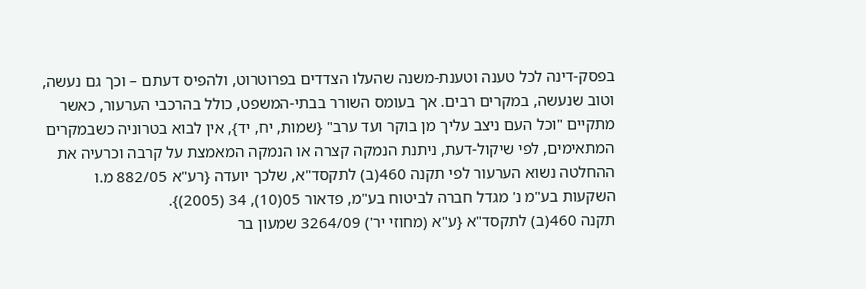בפסק-דינה לכל טענה וטענת-משנה שהעלו הצדדים בפרוטרוט, ולהפיס דעתם – וכך גם נעשה, וטוב שנעשה, במקרים רבים. אך בעומס השורר בבתי-המשפט, כולל בהרכבי הערעור, כאשר מתקיים "וכל העם ניצב עליך מן בוקר ועד ערב" {שמות, יח, יד}, אין לבוא בטרוניה כשבמקרים המתאימים, לפי שיקול-דעת, ניתנת הנמקה קצרה או הנמקה המאמצת על קרבה וכרעיה את ההחלטה נשוא הערעור לפי תקנה 460(ב) לתקסד"א, שלכך יועדה {רע"א 882/05 מ.ו השקעות בע"מ נ' מגדל חברה לביטוח בע"מ, פדאור 05(10), 34 (2005)}.
תקנה 460(ב) לתקסד"א {ע"א (מחוזי יר') 3264/09 שמעון בר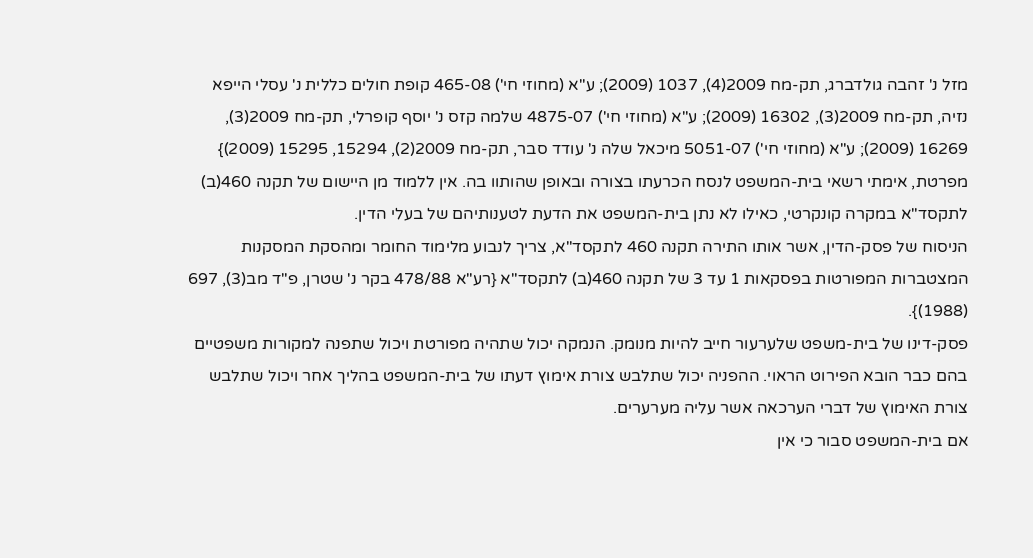מזל נ' זהבה גולדברג, תק-מח 2009(4), 1037 (2009); ע"א (מחוזי חי') 465-08 קופת חולים כללית נ' עסלי הייפא נזיה, תק-מח 2009(3), 16302 (2009); ע"א (מחוזי חי') 4875-07 שלמה קזס נ' יוסף קופרלי, תק-מח 2009(3), 16269 (2009); ע"א (מחוזי חי') 5051-07 מיכאל שלה נ' עודד סבר, תק-מח 2009(2), 15294, 15295 (2009)} מפרטת, אימתי רשאי בית-המשפט לנסח הכרעתו בצורה ובאופן שהותוו בה. אין ללמוד מן היישום של תקנה 460(ב) לתקסד"א במקרה קונקרטי, כאילו לא נתן בית-המשפט את הדעת לטענותיהם של בעלי הדין.
הניסוח של פסק-הדין, אשר אותו התירה תקנה 460 לתקסד"א, צריך לנבוע מלימוד החומר ומהסקת המסקנות המצטברות המפורטות בפסקאות 1 עד 3 של תקנה 460(ב) לתקסד"א {רע"א 478/88 בקר נ' שטרן, פ"ד מב(3), 697 (1988)}.
פסק-דינו של בית-משפט שלערעור חייב להיות מנומק. הנמקה יכול שתהיה מפורטת ויכול שתפנה למקורות משפטיים בהם כבר הובא הפירוט הראוי. ההפניה יכול שתלבש צורת אימוץ דעתו של בית-המשפט בהליך אחר ויכול שתלבש צורת האימוץ של דברי הערכאה אשר עליה מערערים.
אם בית-המשפט סבור כי אין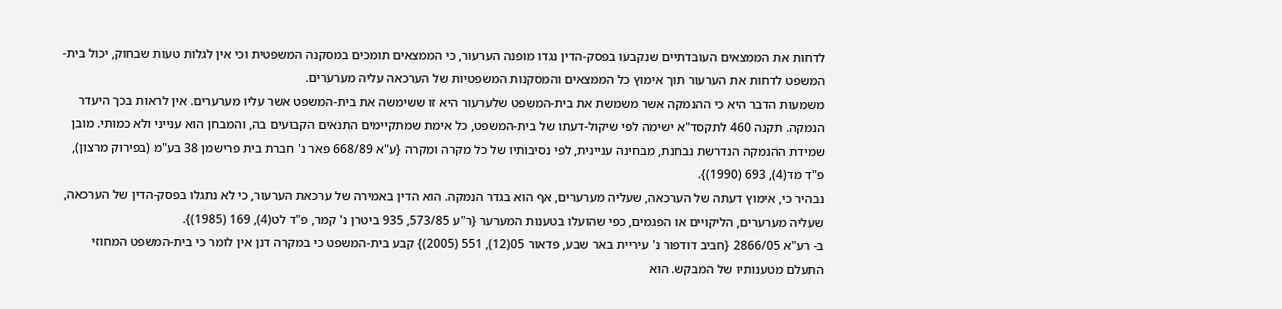לדחות את הממצאים העובדתיים שנקבעו בפסק-הדין נגדו מופנה הערעור, כי הממצאים תומכים במסקנה המשפטית וכי אין לגלות טעות שבחוק, יכול בית-המשפט לדחות את הערעור תוך אימוץ כל הממצאים והמסקנות המשפטיות של הערכאה עליה מערערים.
משמעות הדבר היא כי ההנמקה אשר משמשת את בית-המשפט שלערעור היא זו ששימשה את בית-המשפט אשר עליו מערערים. אין לראות בכך היעדר הנמקה. תקנה 460 לתקסד"א ישימה לפי שיקול-דעתו של בית-המשפט, כל אימת שמתקיימים התנאים הקבועים בה, והמבחן הוא ענייני ולא כמותי. מובן שמידת ההנמקה הנדרשת נבחנת, מבחינה עניינית, לפי נסיבותיו של כל מקרה ומקרה {ע"א 668/89 פאר נ' חברת בית פרישמן 38 בע"מ (בפירוק מרצון), פ"ד מד(4), 693 (1990)}.
נבהיר כי, אימוץ דעתה של הערכאה, שעליה מערערים, אף הוא בגדר הנמקה. הוא הדין באמירה של ערכאת הערעור, כי לא נתגלו בפסק-הדין של הערכאה, שעליה מערערים, הליקויים או הפגמים, כפי שהועלו בטענות המערער {ר"ע 573/85, 935 ביטרן נ' קמר, פ"ד לט(4), 169 (1985)}.
ב- רע"א 2866/05 {חביב דודפור נ' עיריית באר שבע, פדאור 05(12), 551 (2005)} קבע בית-המשפט כי במקרה דנן אין לומר כי בית-המשפט המחוזי התעלם מטענותיו של המבקש. הוא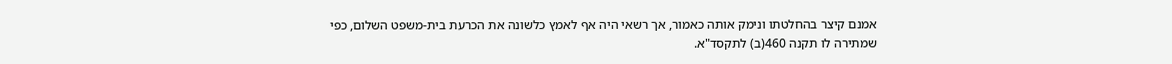אמנם קיצר בהחלטתו ונימק אותה כאמור, אך רשאי היה אף לאמץ כלשונה את הכרעת בית-משפט השלום, כפי שמתירה לו תקנה 460(ב) לתקסד"א.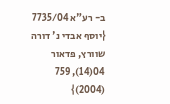ב- רע"א 7735/04 {יוסף אבדי נ' דורה שוורץ, פדאור 04(14), 759 (2004)}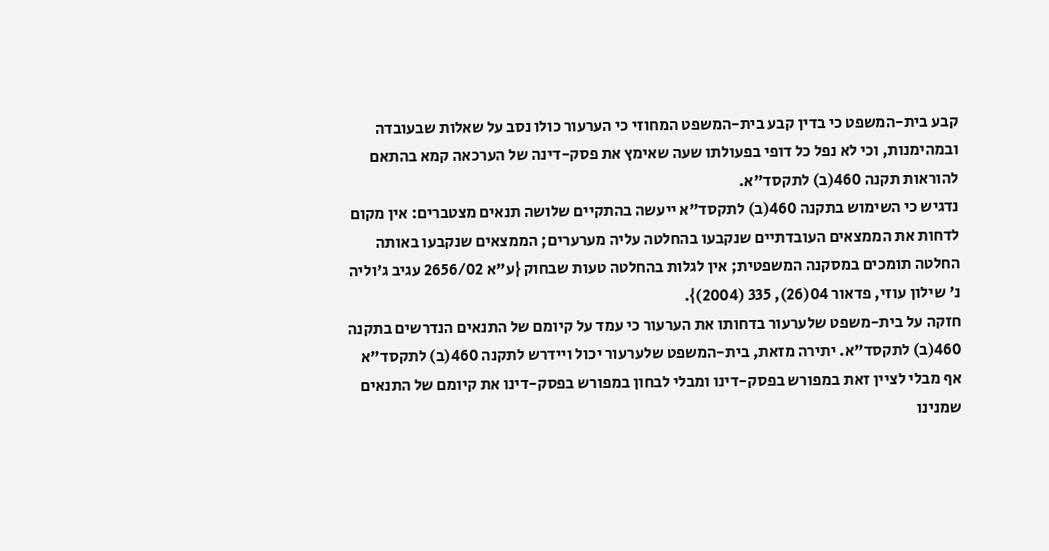קבע בית-המשפט כי בדין קבע בית-המשפט המחוזי כי הערעור כולו נסב על שאלות שבעובדה ובמהימנות, וכי לא נפל כל דופי בפעולתו שעה שאימץ את פסק-דינה של הערכאה קמא בהתאם להוראות תקנה 460(ב) לתקסד"א.
נדגיש כי השימוש בתקנה 460(ב) לתקסד"א ייעשה בהתקיים שלושה תנאים מצטברים: אין מקום לדחות את הממצאים העובדתיים שנקבעו בהחלטה עליה מערערים; הממצאים שנקבעו באותה החלטה תומכים במסקנה המשפטית; אין לגלות בהחלטה טעות שבחוק {ע"א 2656/02 עגיב ג'וליה נ' שילון עוזי, פדאור 04(26), 335 (2004)}.
חזקה על בית-משפט שלערעור בדחותו את הערעור כי עמד על קיומם של התנאים הנדרשים בתקנה 460(ב) לתקסד"א. יתירה מזאת, בית-המשפט שלערעור יכול ויידרש לתקנה 460(ב) לתקסד"א אף מבלי לציין זאת במפורש בפסק-דינו ומבלי לבחון במפורש בפסק-דינו את קיומם של התנאים שמנינו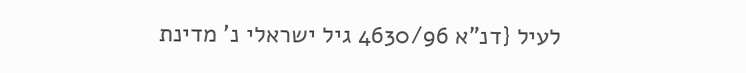לעיל {דנ"א 4630/96 גיל ישראלי נ' מדינת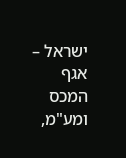ישראל – אגף המכס ומע"מ,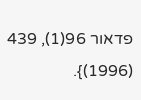פדאור 96(1), 439 (1996)}.